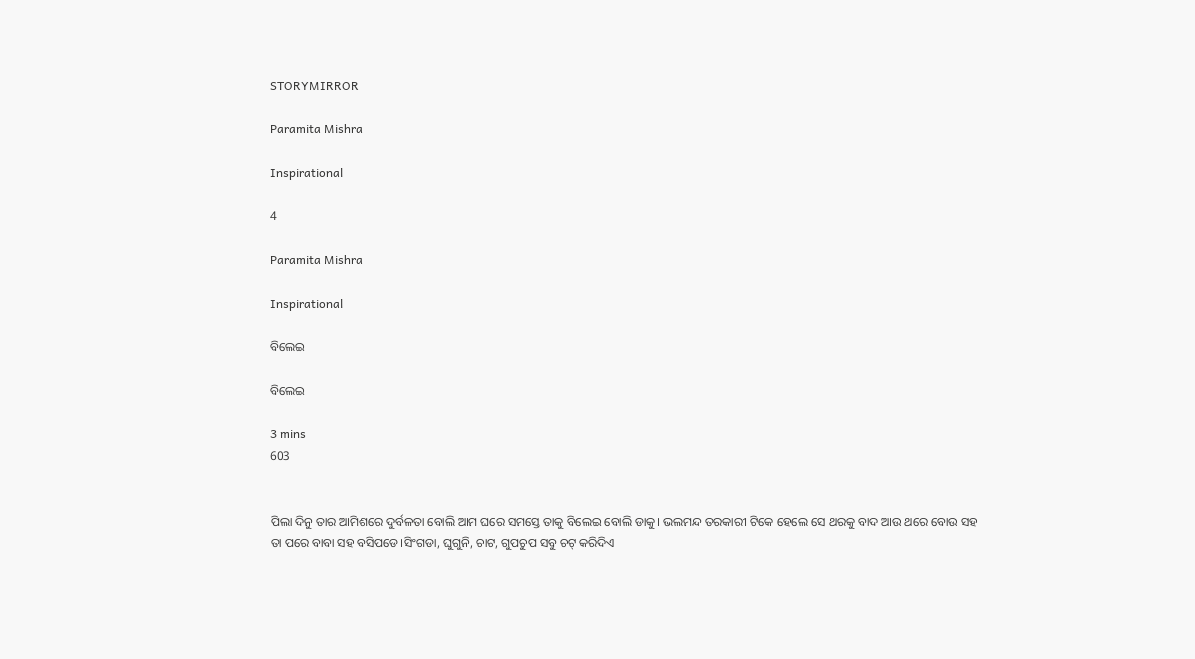STORYMIRROR

Paramita Mishra

Inspirational

4

Paramita Mishra

Inspirational

ବିଲେଇ

ବିଲେଇ

3 mins
603


ପିଲା ଦିନୁ ତାର ଆମିଶରେ ଦୁର୍ବଳତା ବୋଲି ଆମ ଘରେ ସମସ୍ତେ ତାକୁ ବିଲେଇ ବୋଲି ଡାକୁ। ଭଲମନ୍ଦ ତରକାରୀ ଟିକେ ହେଲେ ସେ ଥରକୁ ବାଦ ଆଉ ଥରେ ବୋଉ ସହ ତା ପରେ ବାବା ସହ ବସିପଡେ।ସିଂଗଡା, ଘୁଗୁନି, ଚାଟ, ଗୁପଚୁପ ସବୁ ଚଟ୍ କରିଦିଏ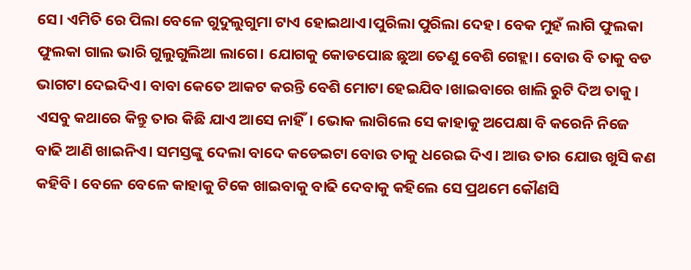ସେ। ଏମିତି ରେ ପିଲା ବେଳେ ଗୁଦୁଲୁଗୁମା ଟାଏ ହୋଇଥାଏ।ପୁରିଲା ପୁରିଲା ଦେହ। ବେକ ମୁହଁ ଲାଗି ଫୁଲକା ଫୁଲକା ଗାଲ ଭାରି ଗୁଲୁଗୁଲିଆ ଲାଗେ। ଯୋଗକୁ କୋଡପୋଛ ଛୁଆ ତେଣୁ ବେଶି ଗେହ୍ଲା। ବୋଉ ବି ତାକୁ ବଡ ଭାଗଟା ଦେଇଦିଏ। ବାବା କେତେ ଆକଟ କରନ୍ତି ବେଶି ମୋଟା ହେଇଯିବ।ଖାଇବାରେ ଖାଲି ରୁଟି ଦିଅ ତାକୁ। ଏସବୁ କଥାରେ କିନ୍ତୁ ତାର କିଛି ଯାଏ ଆସେ ନାହିଁ। ଭୋକ ଲାଗିଲେ ସେ କାହାକୁ ଅପେକ୍ଷା ବି କରେନି ନିଜେ ବାଢି ଆଣି ଖାଇନିଏ। ସମସ୍ତଙ୍କୁ ଦେଲା ବାଦେ କଡେଇଟା ବୋଉ ତାକୁ ଧରେଇ ଦିଏ। ଆଉ ତାର ଯୋଉ ଖୁସି କଣ କହିବି। ବେଳେ ବେଳେ କାହାକୁ ଟିକେ ଖାଇବାକୁ ବାଢି ଦେବାକୁ କହିଲେ ସେ ପ୍ରଥମେ କୌଣସି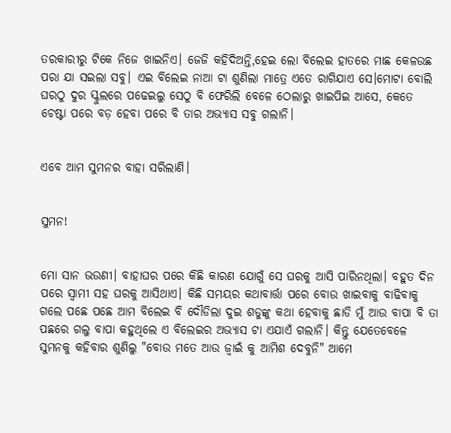ତରକାରୀରୁ ଟିକେ ନିଜେ ଖାଇନିଏ। ଜେଜି କହିଦିଅନ୍ତି,ହେଇ ଲୋ ବିଲେଇ ହାତରେ ମାଛ କେଳଉଛ ପରା ଯା ସଇଲା ସବୁ। ଏଇ ବିଲେଇ ନାଆ ଟା ଶୁଣିଲା ମାତ୍ରେ ଏତେ ରାଗିଯାଏ ସେ।ମୋଟା ବୋଲି ଘରଠୁ ଦୁର ସ୍କୁଲରେ ପଢେଇଲୁ ସେଠୁ ବି ଫେରିଲି ବେଳେ ଠେଲାରୁ ଖାଇପିଇ ଆସେ, କେତେ ଚେଷ୍ଟା ପରେ ବଡ଼ ହେବା ପରେ ବି ତାର ଅଭ୍ୟାସ ସବୁ ଗଲାନି।


ଏବେ ଆମ ସୁମନର ବାହା ସରିଲାଣି।


ସୁମନ!


ମୋ ସାନ ଭଉଣୀ। ବାହାଘର ପରେ କିଛି କାରଣ ଯୋଗୁଁ ସେ ଘରକୁ ଆସି ପାରିନଥିଲା। ବହୁତ ଦିନ ପରେ ସ୍ବାମୀ ସହ ଘରକୁ ଆସିଥାଏ। କିଛି ସମୟର କଥାବାର୍ତ୍ତା ପରେ ବୋଉ ଖାଇବାକୁ ବାଢିବାକୁ ଗଲେ ପଛେ ପଛେ ଆମ ବିଲେଇ ବି ଦୌଡିଲା ଦୁଇ ଶଡୁଙ୍କୁ କଥା ହେବାକୁ ଛାଡି ମୁଁ ଆଉ ବାପା ବି ତା ପଛରେ ଗଲୁ ବାପା କହୁଥିଲେ ଏ ବିଲେଇର ଅଭ୍ଯାସ ଟା ଏଯାଏଁ ଗଲାନି। କିନ୍ତୁ ଯେତେବେଳେ ସୁମନକୁ କହିବାର ଶୁଣିଲୁ "ବୋଉ ମତେ ଆଉ ଜ୍ବାଇଁ କୁ ଆମିଶ ଦେବୁନି" ଆମେ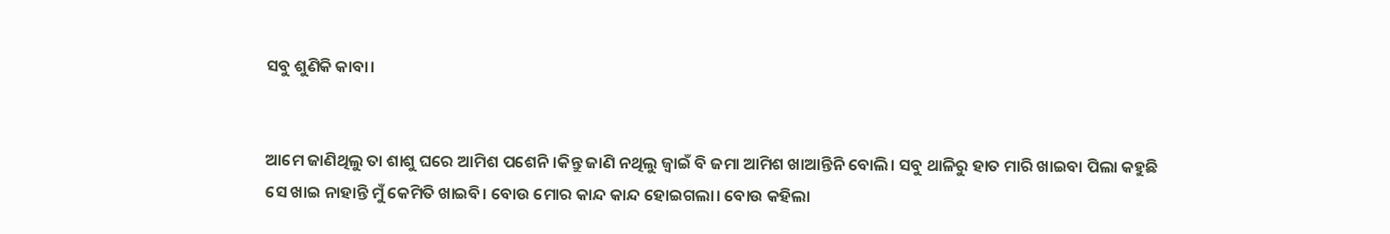ସବୁ ଶୁଣିକି କାବା।


ଆମେ ଜାଣିଥିଲୁ ତା ଶାଶୁ ଘରେ ଆମିଶ ପଶେନି।କିନ୍ତୁ ଜାଣି ନଥିଲୁ ଜ୍ବାଇଁ ବି ଜମା ଆମିଶ ଖାଆନ୍ତିନି ବୋଲି। ସବୁ ଥାଳିରୁ ହାତ ମାରି ଖାଇବା ପିଲା କହୁଛି ସେ ଖାଇ ନାହାନ୍ତି ମୁଁ କେମିତି ଖାଇବି। ବୋଉ ମୋର କାନ୍ଦ କାନ୍ଦ ହୋଇଗଲା। ବୋଉ କହିଲା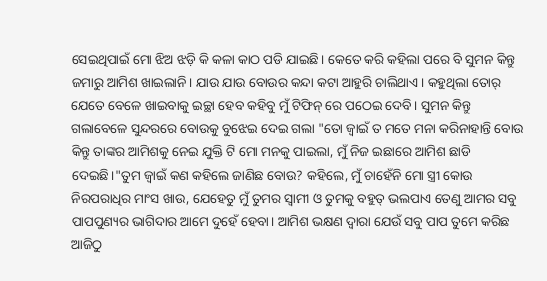ସେଇଥିପାଇଁ ମୋ ଝିଅ ଝଡ଼ି କି କଳା କାଠ ପଡି ଯାଇଛି। କେତେ କରି କହିଲା ପରେ ବି ସୁମନ କିନ୍ତୁ ଜମାରୁ ଆମିଶ ଖାଇଲାନି। ଯାଉ ଯାଉ ବୋଉର କନ୍ଦା କଟା ଆହୁରି ଚାଲିଥାଏ। କହୁଥିଲା ତୋର୍ ଯେତେ ବେଳେ ଖାଇବାକୁ ଇଚ୍ଛା ହେବ କହିବୁ ମୁଁ ଟିଫିନ୍ ରେ ପଠେଇ ଦେବି। ସୁମନ କିନ୍ତୁ ଗଲାବେଳେ ସୁନ୍ଦରରେ ବୋଉକୁ ବୁଝେଇ ଦେଇ ଗଲା "ତୋ ଜ୍ବାଇଁ ତ ମତେ ମନା କରିନାହାନ୍ତି ବୋଉ କିନ୍ତୁ ତାଙ୍କର ଆମିଶକୁ ନେଇ ଯୁକ୍ତି ଟି ମୋ ମନକୁ ପାଇଲା, ମୁଁ ନିଜ ଇଛାରେ ଆମିଶ ଛାଡି ଦେଇଛି।"ତୁମ ଜ୍ବାଇଁ କଣ କହିଲେ ଜାଣିଛ ବୋଉ? କହିଲେ, ମୁଁ ଚାହେଁନି ମୋ ସ୍ତ୍ରୀ କୋଉ ନିରପରାଧିର ମାଂସ ଖାଉ, ଯେହେତୁ ମୁଁ ତୁମର ସ୍ବାମୀ ଓ ତୁମକୁ ବହୁତ୍ ଭଲପାଏ ତେଣୁ ଆମର ସବୁ ପାପପୁଣ୍ୟର ଭାଗିଦାର ଆମେ ଦୁହେଁ ହେବା। ଆମିଶ ଭକ୍ଷଣ ଦ୍ବାରା ଯେଉଁ ସବୁ ପାପ ତୁମେ କରିଛ ଆଜିଠୁ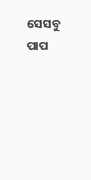ସେସବୁ ପାପ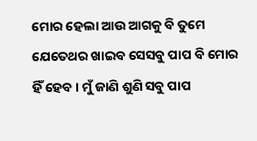ମୋର ହେଲା ଆଉ ଆଗକୁ ବି ତୁମେ ଯେତେଥର ଖାଇବ ସେସବୁ ପାପ ବି ମୋର ହିଁ ହେବ। ମୁଁ ଜାଣି ଶୁଣି ସବୁ ପାପ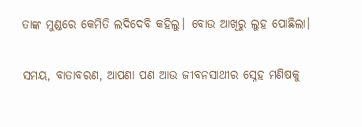ତାଙ୍କ ମୁଣ୍ଡରେ କେମିତି ଲଦିଦେବି କହିଲୁ। ବୋଉ ଆଖିରୁ ଲୁହ ପୋଛିଲା।


ସମୟ, ବାତାବରଣ, ଆପଣା ପଣ ଆଉ ଜୀବନସାଥୀର ସ୍ନେହ ମଣିଷକୁ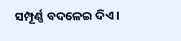ସମ୍ପୂର୍ଣ୍ଣ ବଦଳେଇ ଦିଏ।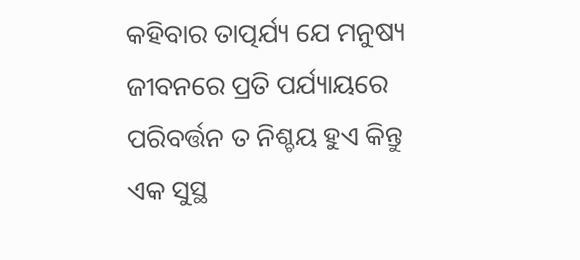କହିବାର ତାତ୍ପର୍ଯ୍ୟ ଯେ ମନୁଷ୍ୟ ଜୀବନରେ ପ୍ରତି ପର୍ଯ୍ୟାୟରେ ପରିବର୍ତ୍ତନ ତ ନିଶ୍ଚୟ ହୁଏ କିନ୍ତୁ ଏକ ସୁସ୍ଥ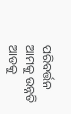ପରିବର୍ତ୍ତନ ଆମକୁ ଉନ୍ନତି ଆଡକୁ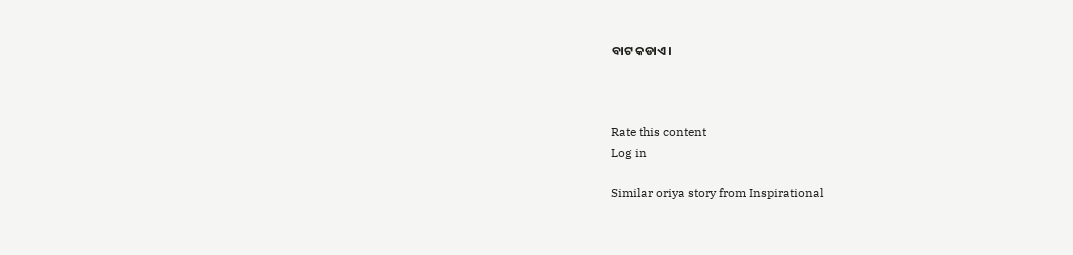ବାଟ କଡାଏ।



Rate this content
Log in

Similar oriya story from Inspirational